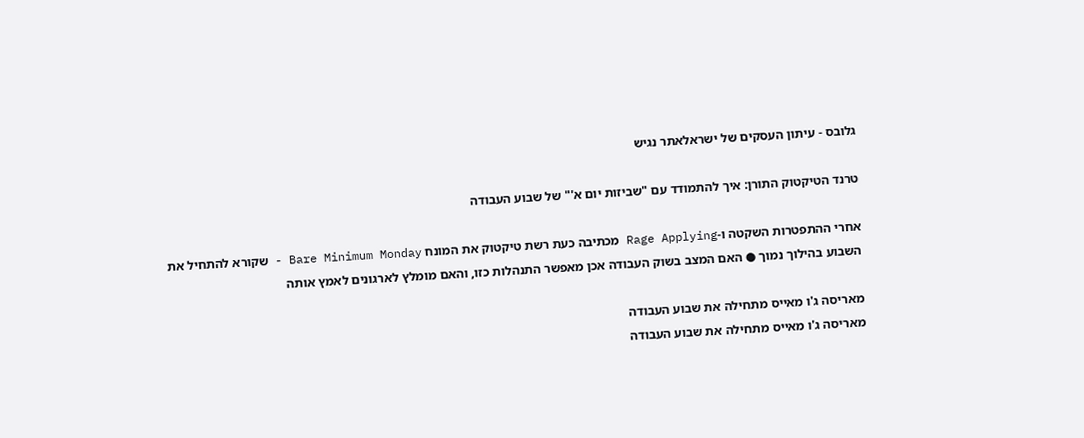גלובס - עיתון העסקים של ישראלאתר נגיש

טרנד הטיקטוק התורן: איך להתמודד עם "שביזות יום א'" של שבוע העבודה

אחרי ההתפטרות השקטה ו-Rage Applying מכתיבה כעת רשת טיקטוק את המונח Bare Minimum Monday - שקורא להתחיל את השבוע בהילוך נמוך ● האם המצב בשוק העבודה אכן מאפשר התנהלות כזו, והאם מומלץ לארגונים לאמץ אותה

מאריסה ג'ו מאייס מתחילה את שבוע העבודה
מאריסה ג'ו מאייס מתחילה את שבוע העבודה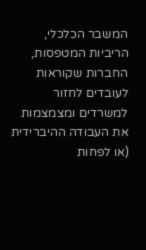המשבר הכלכלי, הריביות המטפסות, החברות שקוראות לעובדים לחזור למשרדים ומצמצמות את העבודה ההיברידית (או לפחות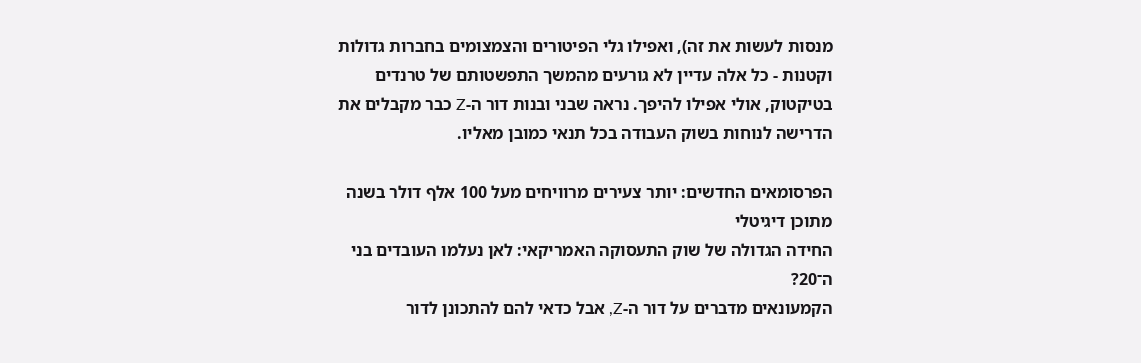מנסות לעשות את זה), ואפילו גלי הפיטורים והצמצומים בחברות גדולות וקטנות - כל אלה עדיין לא גורעים מהמשך התפשטותם של טרנדים בטיקטוק, אולי אפילו להיפך. נראה שבני ובנות דור ה-Z כבר מקבלים את הדרישה לנוחות בשוק העבודה בכל תנאי כמובן מאליו.

הפרסומאים החדשים: יותר צעירים מרוויחים מעל 100 אלף דולר בשנה מתוכן דיגיטלי
החידה הגדולה של שוק התעסוקה האמריקאי: לאן נעלמו העובדים בני ה־20?
הקמעונאים מדברים על דור ה-Z, אבל כדאי להם להתכונן לדור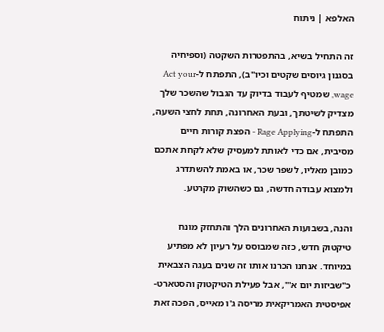האלפא | ניתוח

זה התחיל בשיא, בהתפטרות השקטה (וספיחיה בסגנון גיוסים שקטים וכיו"ב), התפתח ל-Act your wage, שמטיף לעבוד בדיוק עד הגבול שהשכר שלך מצדיק לשיטתך, ובעת האחרונה, תחת לחצי השעה, התפתח ל-Rage Applying - הפצת קורות חיים מסיבית, אם כדי לאותת למעסיק שלא לקחת אתכם כמובן מאליו, לשפר שכר, או באמת להשתדרג ולמצוא עבודה חדשה, גם כשהשוק מקרטע.

והנה, בשבועות האחרונים הלך והתחזק מונח טיקטוק חדש, כזה שמבוסס על רעיון לא מפתיע במיוחד. אנחנו הכרנו אותו זה שנים בעגה הצבאית כ"שביזות יום א'", אבל פעילת הטיקטוק והסטארט-אפיסטית האמריקאית מריסה ג'ו מאייס, הפכה זאת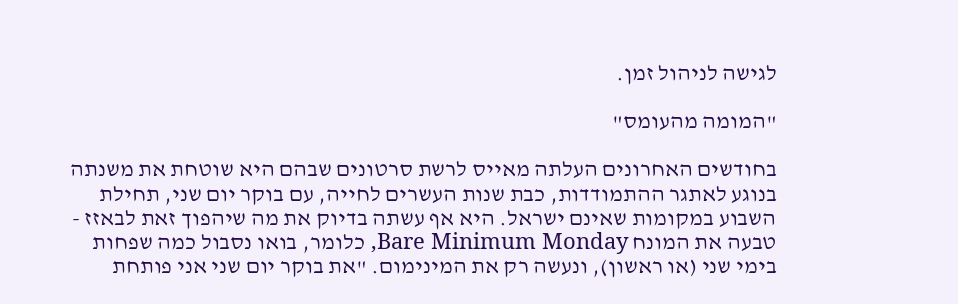לגישה לניהול זמן.

"המומה מהעומס"

בחודשים האחרונים העלתה מאייס לרשת סרטונים שבהם היא שוטחת את משנתה בנוגע לאתגר ההתמודדות, כבת שנות העשרים לחייה, עם בוקר יום שני, תחילת השבוע במקומות שאינם ישראל. היא אף עשתה בדיוק את מה שיהפוך זאת לבאזז - טבעה את המונח Bare Minimum Monday, כלומר, בואו נסבול כמה שפחות בימי שני (או ראשון), ונעשה רק את המינימום. "את בוקר יום שני אני פותחת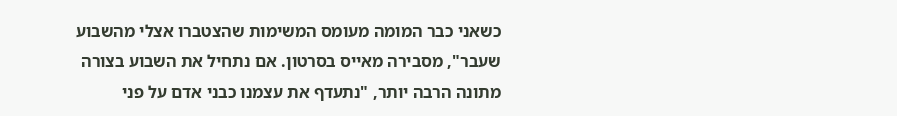כשאני כבר המומה מעומס המשימות שהצטברו אצלי מהשבוע שעבר", מסבירה מאייס בסרטון. אם נתחיל את השבוע בצורה מתונה הרבה יותר, "נתעדף את עצמנו כבני אדם על פני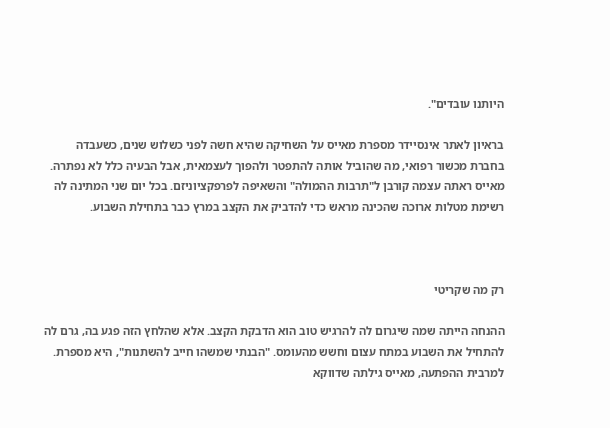היותנו עובדים".

בראיון לאתר אינסיידר מספרת מאייס על השחיקה שהיא חשה לפני כשלוש שנים, כשעבדה בחברת מכשור רפואי, מה שהוביל אותה להתפטר ולהפוך לעצמאית, אבל הבעיה כלל לא נפתרה. מאייס ראתה עצמה קורבן ל"תרבות ההמולה" והשאיפה לפרפקציוניזם. בכל יום שני המתינה לה רשימת מטלות ארוכה שהכינה מראש כדי להדביק את הקצב במרץ כבר בתחילת השבוע.



רק מה שקריטי

ההנחה הייתה שמה שיגרום לה להרגיש טוב הוא הדבקת הקצב. אלא שהלחץ הזה פגע בה, גרם לה להתחיל את השבוע במתח עצום וחשש מהעומס. "הבנתי שמשהו חייב להשתנות", היא מספרת. למרבית ההפתעה, מאייס גילתה שדווקא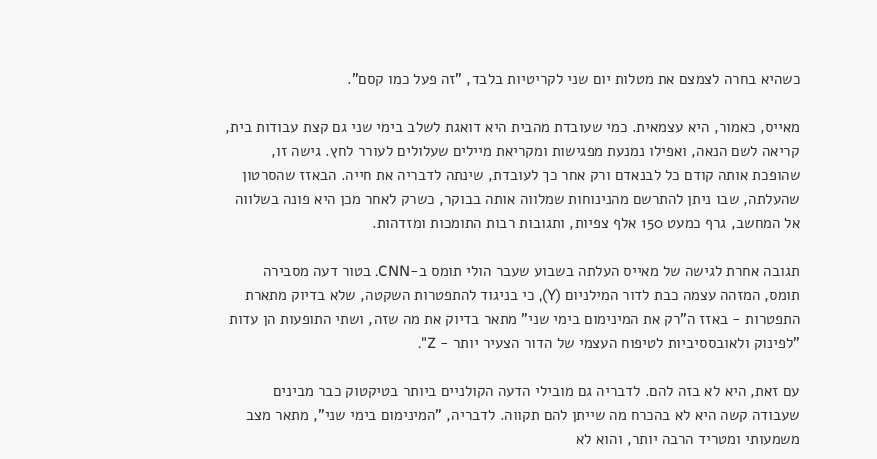כשהיא בחרה לצמצם את מטלות יום שני לקריטיות בלבד, "זה פעל כמו קסם".

מאייס, כאמור, היא עצמאית. כמי שעובדת מהבית היא דואגת לשלב בימי שני גם קצת עבודות בית, קריאה לשם הנאה, ואפילו נמנעת מפגישות ומקריאת מיילים שעלולים לעורר לחץ. גישה זו, שהופכת אותה קודם כל לבנאדם ורק אחר כך לעובדת, שינתה לדבריה את חייה. הבאזז שהסרטון שהעלתה, שבו ניתן להתרשם מהנינוחות שמלווה אותה בבוקר, כשרק לאחר מכן היא פונה בשלווה אל המחשב, גרף כמעט 150 אלף צפיות, ותגובות רבות התומכות ומזדהות.

תגובה אחרת לגישה של מאייס העלתה בשבוע שעבר הולי תומס ב-CNN. בטור דעה מסבירה תומס, המזהה עצמה כבת לדור המילניום (Y), כי בניגוד להתפטרות השקטה, שלא בדיוק מתארת התפטרות - באזז ה"רק את המינימום בימי שני" מתאר בדיוק את מה שזה, ושתי התופעות הן עדות "לפינוק ולאובססיביות לטיפוח העצמי של הדור הצעיר יותר - Z".

עם זאת, היא לא בזה להם. לדבריה גם מובילי הדעה הקולניים ביותר בטיקטוק כבר מבינים שעבודה קשה היא לא בהכרח מה שייתן להם תקווה. לדבריה, "המינימום בימי שני", מתאר מצב משמעותי ומטריד הרבה יותר, והוא לא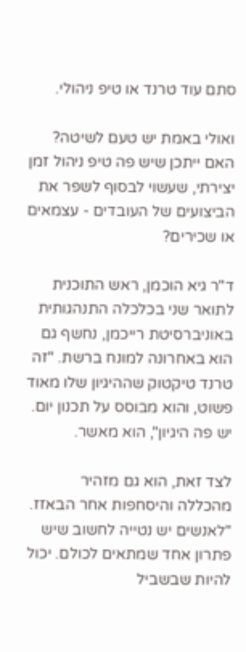סתם עוד טרנד או טיפ ניהולי.

ואולי באמת יש טעם לשיטה? האם ייתכן שיש פה טיפ ניהול זמן יצירתי, שעשוי לבסוף לשפר את הביצועים של העובדים - עצמאים או שכירים?

ד"ר גיא הוכמן, ראש התוכנית לתואר שני בכלכלה התנהגותית באוניברסיטת רייכמן, נחשף גם הוא באחרונה למונח ברשת. "זה טרנד טיקטוק שההיגיון שלו מאוד פשוט, והוא מבוסס על תכנון יום. יש פה היגיון", הוא מאשר.

לצד זאת, הוא גם מזהיר מהכללה והיסחפות אחר הבאזז. "לאנשים יש נטייה לחשוב שיש פתרון אחד שמתאים לכולם. יכול להיות שבשביל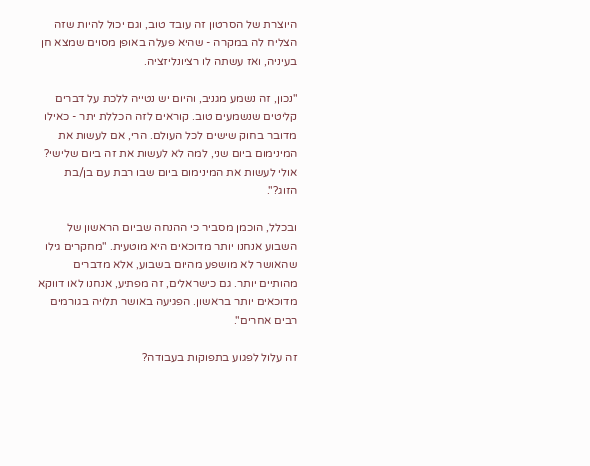היוצרת של הסרטון זה עובד טוב, וגם יכול להיות שזה הצליח לה במקרה - שהיא פעלה באופן מסוים שמצא חן בעיניה, ואז עשתה לו רציונליזציה.

"נכון, זה נשמע מגניב, והיום יש נטייה ללכת על דברים קליטים שנשמעים טוב. קוראים לזה הכללת יתר - כאילו מדובר בחוק שישים לכל העולם. הרי, אם לעשות את המינימום ביום שני, למה לא לעשות את זה ביום שלישי? אולי לעשות את המינימום ביום שבו רבת עם בן/בת הזוג?".

ובכלל, הוכמן מסביר כי ההנחה שביום הראשון של השבוע אנחנו יותר מדוכאים היא מוטעית. "מחקרים גילו שהאושר לא מושפע מהיום בשבוע, אלא מדברים מהותיים יותר. גם כישראלים, זה מפתיע, אנחנו לאו דווקא מדוכאים יותר בראשון. הפגיעה באושר תלויה בגורמים רבים אחרים".

זה עלול לפגוע בתפוקות בעבודה?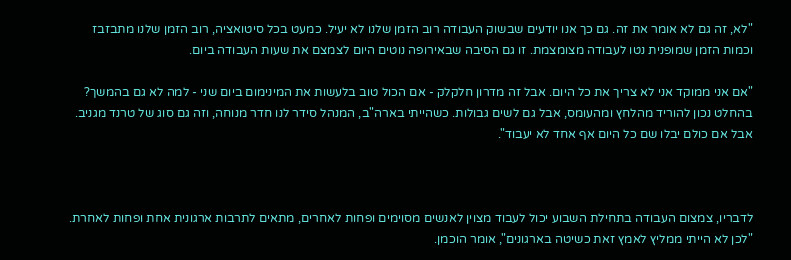"לא, זה גם לא אומר את זה. גם כך אנו יודעים שבשוק העבודה רוב הזמן שלנו לא יעיל. כמעט בכל סיטואציה, רוב הזמן שלנו מתבזבז וכמות הזמן שמופנית נטו לעבודה מצומצמת. זו גם הסיבה שבאירופה נוטים היום לצמצם את שעות העבודה ביום.

"אם אני ממוקד אני לא צריך את כל היום. אבל זה מדרון חלקלק - אם הכול טוב בלעשות את המינימום ביום שני - למה לא גם בהמשך? בהחלט נכון להוריד מהלחץ ומהעומס, אבל גם לשים גבולות. כשהייתי בארה"ב, המנהל סידר לנו חדר מנוחה, וזה גם סוג של טרנד מגניב. אבל אם כולם יבלו שם כל היום אף אחד לא יעבוד".



לדבריו, צמצום העבודה בתחילת השבוע יכול לעבוד מצוין לאנשים מסוימים ופחות לאחרים, מתאים לתרבות ארגונית אחת ופחות לאחרת. "לכן לא הייתי ממליץ לאמץ זאת כשיטה בארגונים", אומר הוכמן.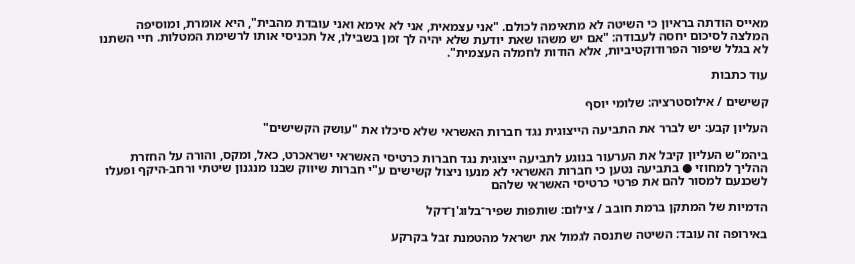מאייס הודתה בראיון כי השיטה לא מתאימה לכולם. "אני עצמאית, אני לא אימא ואני עובדת מהבית", היא אומרת, ומוסיפה המלצה לסיכום יחסה לעבודה: "אם יש משהו שאת יודעת שלא יהיה לך זמן בשבילו, אל תכניסי אותו לרשימת המטלות. חיי השתנו לא בגלל שיפור הפרודוקטיביות, אלא הודות לחמלה העצמית".

עוד כתבות

קשישים / אילוסטרציה: שלומי יוסף

העליון קבע: יש לברר את התביעה הייצוגית נגד חברות האשראי שלא סיכלו את "עושק הקשישים"

ביהמ"ש העליון קיבל את הערעור בנוגע לתביעה ייצוגית נגד חברות כרטיסי האשראי ישראכרט, כאל, ומקס, והורה על החזרת ההליך למחוזי ● בתביעה נטען כי חברות האשראי לא מנעו ניצול קשישים ע"י חברות שיווק שבנו מנגנון שיטתי ורחב-היקף ופעלו לשכנעם למסור להם את פרטי כרטיסי האשראי שלהם

הדמיות של המתקן ברמת חובב / צילום: שותפות שפיר־בלוג'ן־דקל

באירופה זה עובד: השיטה שתנסה לגמול את ישראל מהטמנת זבל בקרקע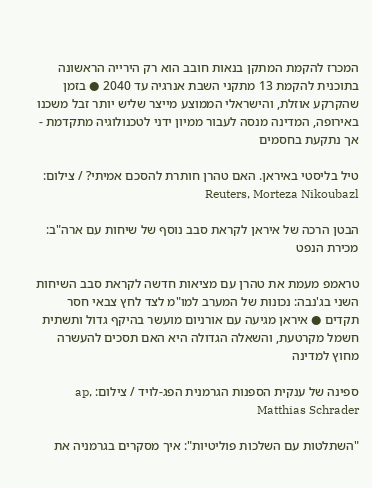המכרז להקמת המתקן בנאות חובב הוא רק הירייה הראשונה בתוכנית להקמת 13 מתקני השבת אנרגיה עד 2040 ● בזמן שהקרקע אוזלת, והישראלי הממוצע מייצר שליש יותר זבל משכנו באירופה, המדינה מנסה לעבור ממיון ידני לטכנולוגיה מתקדמת - אך נתקעת בחסמים

טיל בליסטי באיראן. האם טהרן חותרת להסכם אמיתי? / צילום: Reuters, Morteza Nikoubazl

הבטן הרכה של איראן לקראת סבב נוסף של שיחות עם ארה"ב: מכירת הנפט

טראמפ מעמת את טהרן עם מציאות חדשה לקראת סבב השיחות השני בג'נבה: נכונות של המערב למו"מ לצד לחץ צבאי חסר תקדים ● איראן מגיעה עם אורניום מועשר בהיקף גדול ותשתית חשמל מקרטעת, והשאלה הגדולה היא האם תסכים להעשרה מחוץ למדינה

ספינה של ענקית הספנות הגרמנית הפג-לויד / צילום: ap, Matthias Schrader

"השתלטות עם השלכות פוליטיות": איך מסקרים בגרמניה את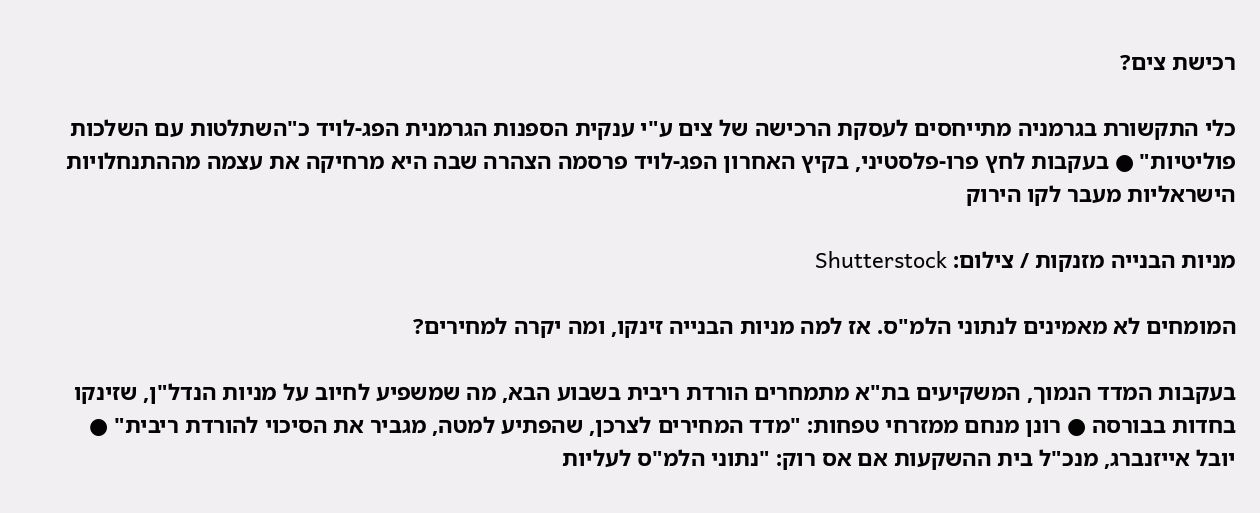רכישת צים?

כלי התקשורת בגרמניה מתייחסים לעסקת הרכישה של צים ע"י ענקית הספנות הגרמנית הפג-לויד כ"השתלטות עם השלכות פוליטיות" ● בעקבות לחץ פרו-פלסטיני, בקיץ האחרון הפג-לויד פרסמה הצהרה שבה היא מרחיקה את עצמה מההתנחלויות הישראליות מעבר לקו הירוק

מניות הבנייה מזנקות / צילום: Shutterstock

המומחים לא מאמינים לנתוני הלמ"ס. אז למה מניות הבנייה זינקו, ומה יקרה למחירים?

בעקבות המדד הנמוך, המשקיעים בת"א מתמחרים הורדת ריבית בשבוע הבא, מה שמשפיע לחיוב על מניות הנדל"ן, שזינקו בחדות בבורסה ● רונן מנחם ממזרחי טפחות: "מדד המחירים לצרכן, שהפתיע למטה, מגביר את הסיכוי להורדת ריבית" ● יובל אייזנברג, מנכ"ל בית ההשקעות אם אס רוק: "נתוני הלמ"ס לעליות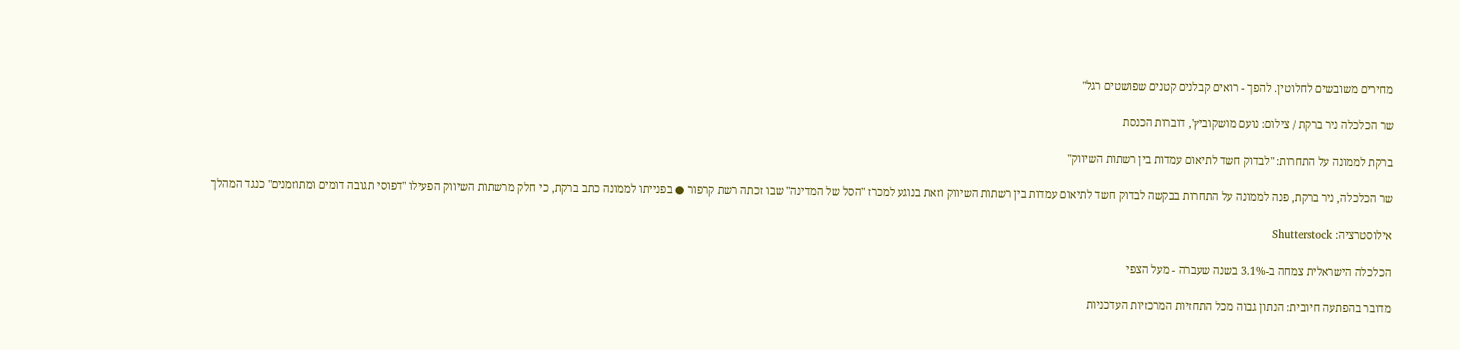מחירים משובשים לחלוטין. להפך - רואים קבלנים קטנים שפושטים רגל"

שר הכלכלה ניר ברקת / צילום: נועם מושקוביץ', דוברות הכנסת

ברקת לממונה על התחרות: "לבדוק חשד לתיאום עמדות בין רשתות השיווק"

שר הכלכלה, ניר ברקת, פנה לממונה על התחרות בבקשה לבדוק חשד לתיאום עמדות בין רשתות השיווק וזאת בנוגע למכרז "הסל של המדינה" שבו זכתה רשת קרפור ● בפנייתו לממונה כתב ברקת, כי חלק מרשתות השיווק הפעילו "דפוסי תגובה דומים ומתוזמנים" כנגד המהלך

אילוסטרציה: Shutterstock

הכלכלה הישראלית צמחה ב-3.1% בשנה שעברה - מעל הצפי

מדובר בהפתעה חיובית: הנתון גבוה מכל התחזיות המרכזיות העדכניות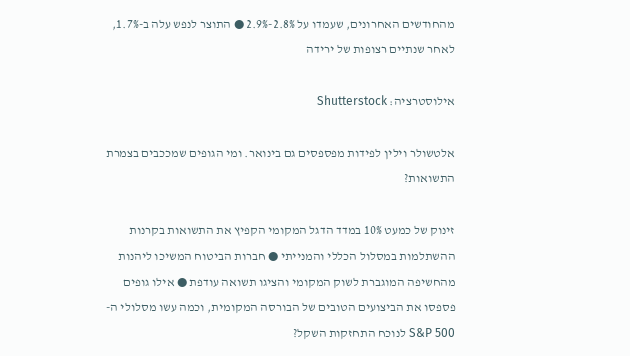מהחודשים האחרונים, שעמדו על 2.8%-2.9% ● התוצר לנפש עלה ב-1.7%, לאחר שנתיים רצופות של ירידה

אילוסטרציה: Shutterstock

אלטשולר וילין לפידות מפספסים גם בינואר. ומי הגופים שמככבים בצמרת התשואות?

זינוק של כמעט 10% במדד הדגל המקומי הקפיץ את התשואות בקרנות ההשתלמות במסלול הכללי והמנייתי ● חברות הביטוח המשיכו ליהנות מהחשיפה המוגברת לשוק המקומי והציגו תשואה עודפת ● אילו גופים פספסו את הביצועים הטובים של הבורסה המקומית, וכמה עשו מסלולי ה-S&P 500 לנוכח התחזקות השקל?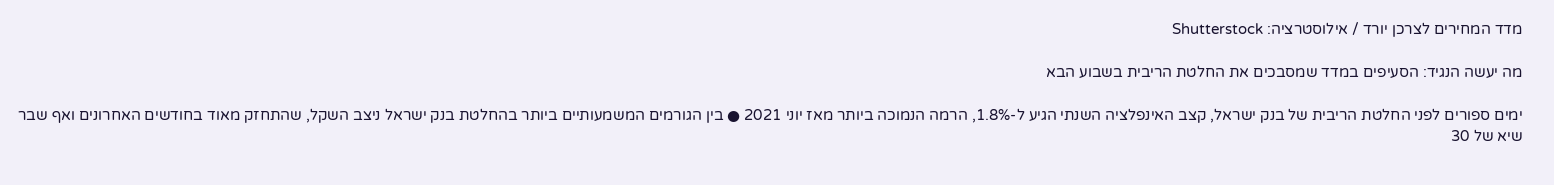מדד המחירים לצרכן יורד / אילוסטרציה: Shutterstock

מה יעשה הנגיד: הסעיפים במדד שמסבכים את החלטת הריבית בשבוע הבא

ימים ספורים לפני החלטת הריבית של בנק ישראל, קצב האינפלציה השנתי הגיע ל-1.8%, הרמה הנמוכה ביותר מאז יוני 2021 ● בין הגורמים המשמעותיים ביותר בהחלטת בנק ישראל ניצב השקל, שהתחזק מאוד בחודשים האחרונים ואף שבר שיא של 30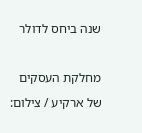שנה ביחס לדולר

מחלקת העסקים של ארקיע / צילום: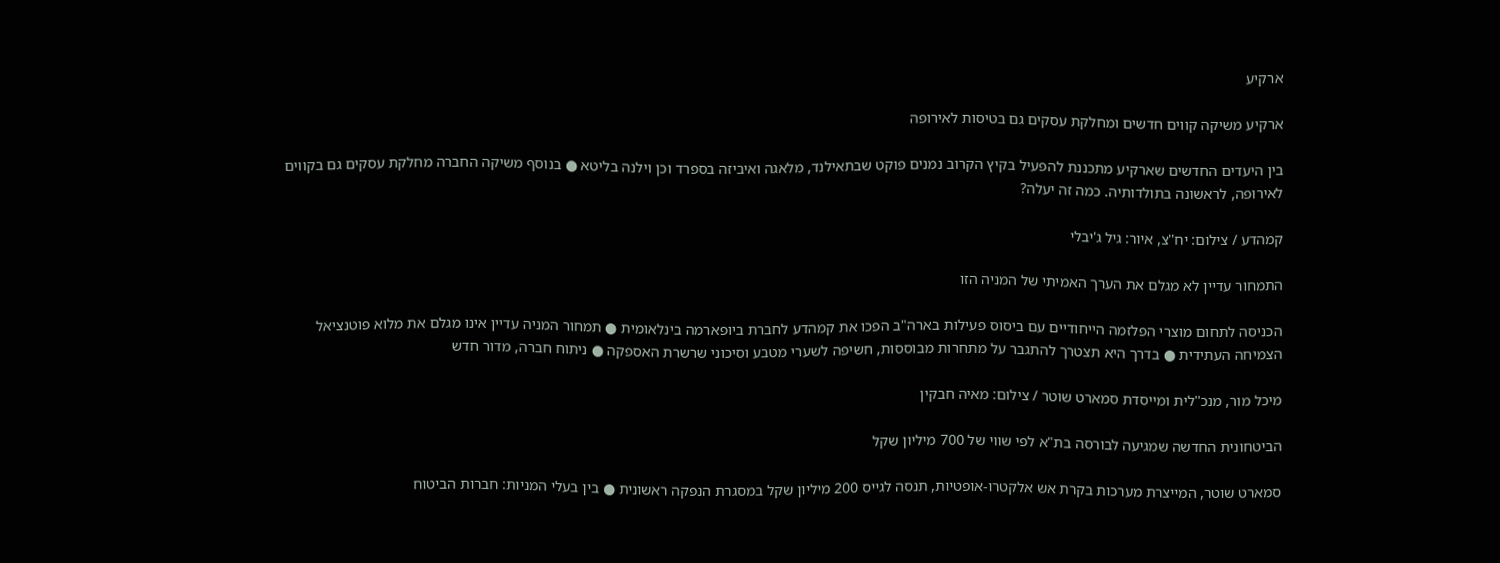ארקיע

ארקיע משיקה קווים חדשים ומחלקת עסקים גם בטיסות לאירופה

בין היעדים החדשים שארקיע מתכננת להפעיל בקיץ הקרוב נמנים פוקט שבתאילנד, מלאגה ואיביזה בספרד וכן וילנה בליטא ● בנוסף משיקה החברה מחלקת עסקים גם בקווים לאירופה, לראשונה בתולדותיה. כמה זה יעלה?

קמהדע / צילום: יח''צ, איור: גיל ג'יבלי

התמחור עדיין לא מגלם את הערך האמיתי של המניה הזו

הכניסה לתחום מוצרי הפלזמה הייחודיים עם ביסוס פעילות בארה"ב הפכו את קמהדע לחברת ביופארמה בינלאומית ● תמחור המניה עדיין אינו מגלם את מלוא פוטנציאל הצמיחה העתידית ● בדרך היא תצטרך להתגבר על מתחרות מבוססות, חשיפה לשערי מטבע וסיכוני שרשרת האספקה ● ניתוח חברה, מדור חדש

מיכל מור, מנכ''לית ומייסדת סמארט שוטר / צילום: מאיה חבקין

הביטחונית החדשה שמגיעה לבורסה בת"א לפי שווי של 700 מיליון שקל

סמארט שוטר, המייצרת מערכות בקרת אש אלקטרו-אופטיות, תנסה לגייס 200 מיליון שקל במסגרת הנפקה ראשונית ● בין בעלי המניות: חברות הביטוח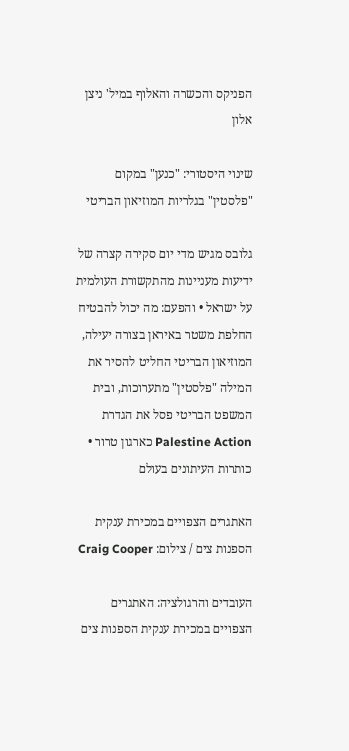הפניקס והכשרה והאלוף במיל' ניצן אלון

שינוי היסטורי: "כנען" במקום "פלסטין" בגלריות המוזיאון הבריטי

גלובס מגיש מדי יום סקירה קצרה של ידיעות מעניינות מהתקשורת העולמית על ישראל • והפעם: מה יכול להבטיח החלפת משטר באיראן בצורה יעילה, המוזיאון הבריטי החליט להסיר את המילה "פלסטין" מתערוכות, ובית המשפט הבריטי פסל את הגדרת Palestine Action כארגון טרור • כותרות העיתונים בעולם

האתגרים הצפויים במכירת ענקית הספנות צים / צילום: Craig Cooper

העובדים והרגולציה: האתגרים הצפויים במכירת ענקית הספנות צים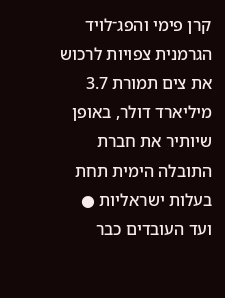קרן פימי והפג־לויד הגרמנית צפויות לרכוש את צים תמורת 3.7 מיליארד דולר, באופן שיותיר את חברת התובלה הימית תחת בעלות ישראליות ● ועד העובדים כבר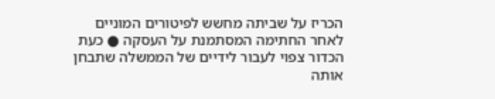הכריז על שביתה מחשש לפיטורים המוניים לאחר החתימה המסתמנת על העסקה ● כעת הכדור צפוי לעבור לידיים של הממשלה שתבחן אותה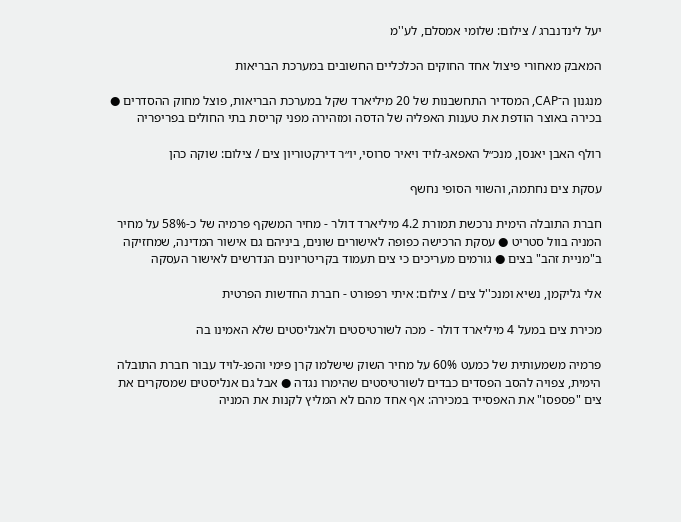יעל לינדנברג / צילום: שלומי אמסלם, לע''מ

המאבק מאחורי פיצול אחד החוקים הכלכליים החשובים במערכת הבריאות

מנגנון ה־CAP, המסדיר התחשבנות של 20 מיליארד שקל במערכת הבריאות, פוצל מחוק ההסדרים ● בכירה באוצר הודפת את טענות האפליה של הדסה ומזהירה מפני קריסת בתי החולים בפריפריה

רולף האבן יאנסן, מנכ״ל האפאג-לויד ויאיר סרוסי, יו״ר דירקטוריון צים / צילום: שוקה כהן

עסקת צים נחתמה, והשווי הסופי נחשף

חברת התובלה הימית נרכשת תמורת 4.2 מיליארד דולר - מחיר המשקף פרמיה של כ-58% על מחיר המניה בוול סטריט ● עסקת הרכישה כפופה לאישורים שונים, ביניהם גם אישור המדינה, שמחזיקה ב"מניית זהב" בצים ● גורמים מעריכים כי צים תעמוד בקריטריונים הנדרשים לאישור העסקה

אלי גליקמן, נשיא ומנכ''ל צים / צילום: איתי רפפורט - חברת החדשות הפרטית

מכירת צים במעל 4 מיליארד דולר - מכה לשורטיסטים ולאנליסטים שלא האמינו בה

פרמיה משמעותית של כמעט 60% על מחיר השוק שישלמו קרן פימי והפג-לויד עבור חברת התובלה הימית, צפויה להסב הפסדים כבדים לשורטיסטים שהימרו נגדה ● אבל גם אנליסטים שמסקרים את צים "פספסו" את האפסייד במכירה: אף אחד מהם לא המליץ לקנות את המניה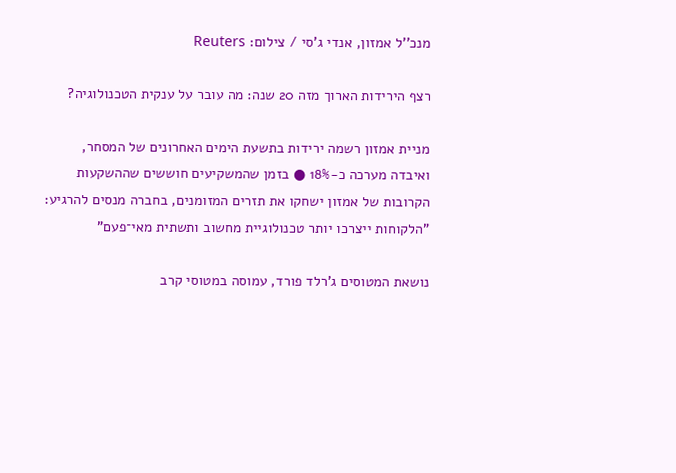מנכ''ל אמזון, אנדי ג'סי / צילום: Reuters

רצף הירידות הארוך מזה 20 שנה: מה עובר על ענקית הטכנולוגיה?

מניית אמזון רשמה ירידות בתשעת הימים האחרונים של המסחר, ואיבדה מערכה כ-18% ● בזמן שהמשקיעים חוששים שההשקעות הקרובות של אמזון ישחקו את תזרים המזומנים, בחברה מנסים להרגיע: "הלקוחות ייצרכו יותר טכנולוגיית מחשוב ותשתית מאי־פעם"

נושאת המטוסים ג'רלד פורד, עמוסה במטוסי קרב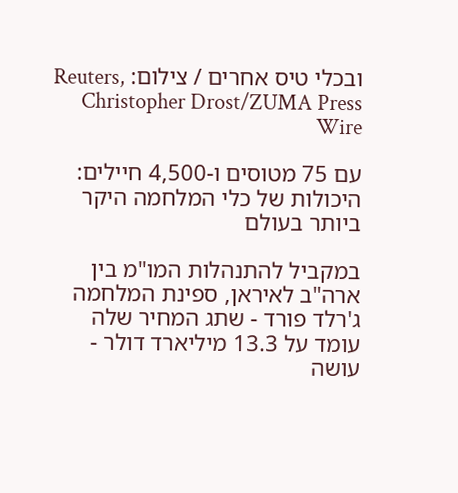ובכלי טיס אחרים / צילום: Reuters, Christopher Drost/ZUMA Press Wire

עם 75 מטוסים ו-4,500 חיילים: היכולות של כלי המלחמה היקר ביותר בעולם

במקביל להתנהלות המו"מ בין ארה"ב לאיראן, ספינת המלחמה ג'רלד פורד - שתג המחיר שלה עומד על 13.3 מיליארד דולר - עושה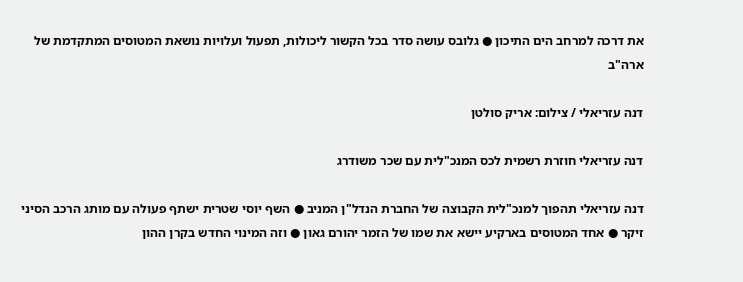את דרכה למרחב הים התיכון ● גלובס עושה סדר בכל הקשור ליכולות, תפעול ועלויות נושאת המטוסים המתקדמת של ארה"ב

דנה עזריאלי / צילום: אריק סולטן

דנה עזריאלי חוזרת רשמית לכס המנכ"לית עם שכר משודרג

דנה עזריאלי תהפוך למנכ"לית הקבוצה של החברת הנדל"ן המניב ● השף יוסי שטרית ישתף פעולה עם מותג הרכב הסיני זיקר ● אחד המטוסים בארקיע יישא את שמו של הזמר יהורם גאון ● וזה המינוי החדש בקרן ההון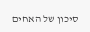סיכון של האחים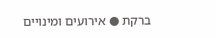ברקת ● אירועים ומינויים